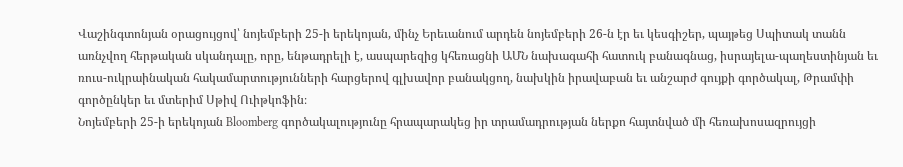Վաշինգտոնյան օրացույցով՝ նոյեմբերի 25-ի երեկոյան, մինչ Երեւանում արդեն նոյեմբերի 26-ն էր եւ կեսգիշեր, պայթեց Սպիտակ տանն առնչվող հերթական սկանդալը, որը, ենթադրելի է, ասպարեզից կհեռացնի ԱՄՆ նախագահի հատուկ բանագնաց, իսրայելա-պաղեստինյան եւ ռուս-ուկրաինական հակամարտությունների հարցերով գլխավոր բանակցող, նախկին իրավաբան եւ անշարժ գույքի գործակալ, Թրամփի գործընկեր եւ մտերիմ Սթիվ Ուիթկոֆին։
Նոյեմբերի 25-ի երեկոյան Bloomberg գործակալությունը հրապարակեց իր տրամադրության ներքո հայտնված մի հեռախոսազրույցի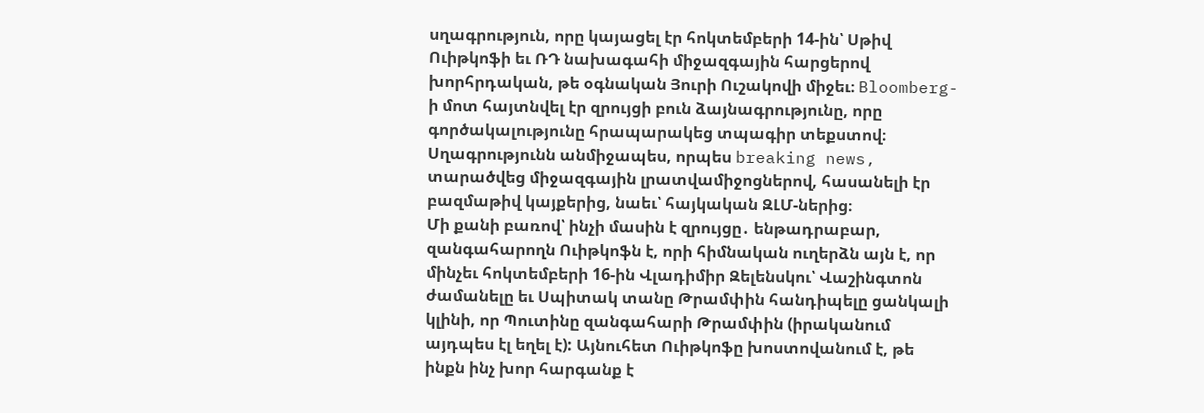սղագրություն, որը կայացել էր հոկտեմբերի 14-ին՝ Սթիվ Ուիթկոֆի եւ ՌԴ նախագահի միջազգային հարցերով խորհրդական, թե օգնական Յուրի Ուշակովի միջեւ։ Bloomberg-ի մոտ հայտնվել էր զրույցի բուն ձայնագրությունը, որը գործակալությունը հրապարակեց տպագիր տեքստով։ Սղագրությունն անմիջապես, որպես breaking news, տարածվեց միջազգային լրատվամիջոցներով, հասանելի էր բազմաթիվ կայքերից, նաեւ՝ հայկական ԶԼՄ-ներից։
Մի քանի բառով՝ ինչի մասին է զրույցը․ ենթադրաբար, զանգահարողն Ուիթկոֆն է, որի հիմնական ուղերձն այն է, որ մինչեւ հոկտեմբերի 16-ին Վլադիմիր Զելենսկու՝ Վաշինգտոն ժամանելը եւ Սպիտակ տանը Թրամփին հանդիպելը ցանկալի կլինի, որ Պուտինը զանգահարի Թրամփին (իրականում այդպես էլ եղել է): Այնուհետ Ուիթկոֆը խոստովանում է, թե ինքն ինչ խոր հարգանք է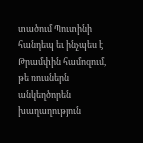տածում Պուտինի հանդեպ եւ ինչպես է Թրամփին համոզում, թե ռուսներն անկեղծորեն խաղաղություն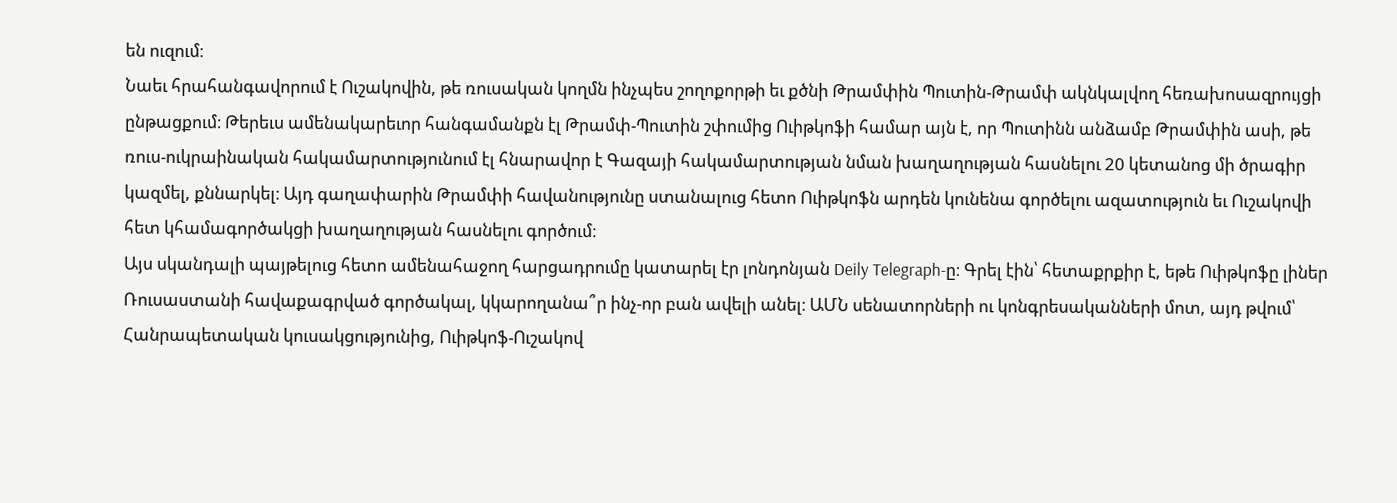են ուզում։
Նաեւ հրահանգավորում է Ուշակովին, թե ռուսական կողմն ինչպես շողոքորթի եւ քծնի Թրամփին Պուտին-Թրամփ ակնկալվող հեռախոսազրույցի ընթացքում։ Թերեւս ամենակարեւոր հանգամանքն էլ Թրամփ-Պուտին շփումից Ուիթկոֆի համար այն է, որ Պուտինն անձամբ Թրամփին ասի, թե ռուս-ուկրաինական հակամարտությունում էլ հնարավոր է Գազայի հակամարտության նման խաղաղության հասնելու 20 կետանոց մի ծրագիր կազմել, քննարկել։ Այդ գաղափարին Թրամփի հավանությունը ստանալուց հետո Ուիթկոֆն արդեն կունենա գործելու ազատություն եւ Ուշակովի հետ կհամագործակցի խաղաղության հասնելու գործում։
Այս սկանդալի պայթելուց հետո ամենահաջող հարցադրումը կատարել էր լոնդոնյան Deily Telegraph-ը։ Գրել էին՝ հետաքրքիր է, եթե Ուիթկոֆը լիներ Ռուսաստանի հավաքագրված գործակալ, կկարողանա՞ր ինչ-որ բան ավելի անել։ ԱՄՆ սենատորների ու կոնգրեսականների մոտ, այդ թվում՝ Հանրապետական կուսակցությունից, Ուիթկոֆ-Ուշակով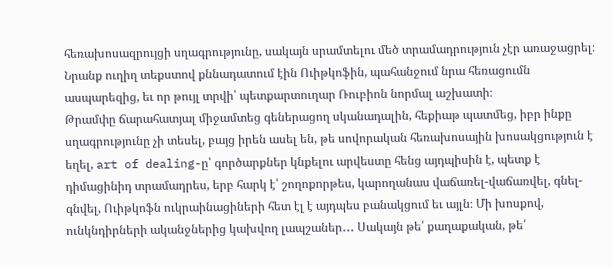հեռախոսազրույցի սղագրությունը, սակայն սրամտելու մեծ տրամադրություն չէր առաջացրել։ Նրանք ուղիղ տեքստով քննադատում էին Ուիթկոֆին, պահանջում նրա հեռացումն ասպարեզից, եւ որ թույլ տրվի՝ պետքարտուղար Ռուբիոն նորմալ աշխատի։
Թրամփը ճարահատյալ միջամտեց գեներացող սկանադալին, հեքիաթ պատմեց, իբր ինքը սղագրությունը չի տեսել, բայց իրեն ասել են, թե սովորական հեռախոսային խոսակցություն է եղել, art of dealing-ը՝ գործարքներ կնքելու արվեստը հենց այդպիսին է, պետք է դիմացինիդ տրամադրես, երբ հարկ է՝ շողոքորթես, կարողանաս վաճառել-վաճառվել, գնել-գնվել, Ուիթկոֆն ուկրաինացիների հետ էլ է այդպես բանակցում եւ այլն։ Մի խոսքով, ունկնդիրների ականջներից կախվող լապշաներ․․․ Սակայն թե՛ քաղաքական, թե՛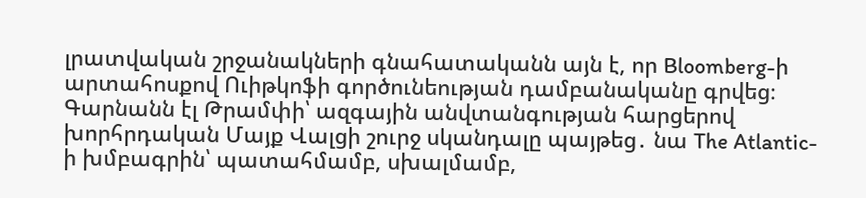լրատվական շրջանակների գնահատականն այն է, որ Bloomberg-ի արտահոսքով Ուիթկոֆի գործունեության դամբանականը գրվեց։
Գարնանն էլ Թրամփի՝ ազգային անվտանգության հարցերով խորհրդական Մայք Վալցի շուրջ սկանդալը պայթեց․ նա The Atlantic-ի խմբագրին՝ պատահմամբ, սխալմամբ,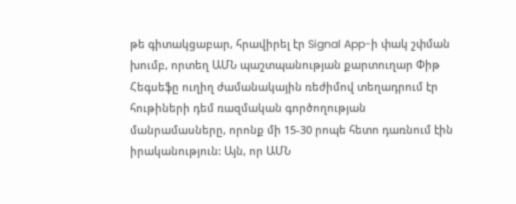թե գիտակցաբար, հրավիրել էր Signal App-ի փակ շփման խումբ, որտեղ ԱՄՆ պաշտպանության քարտուղար Փիթ Հեգսեֆը ուղիղ ժամանակային ռեժիմով տեղադրում էր հութիների դեմ ռազմական գործողության մանրամասները, որոնք մի 15-30 րոպե հետո դառնում էին իրականություն: Այն, որ ԱՄՆ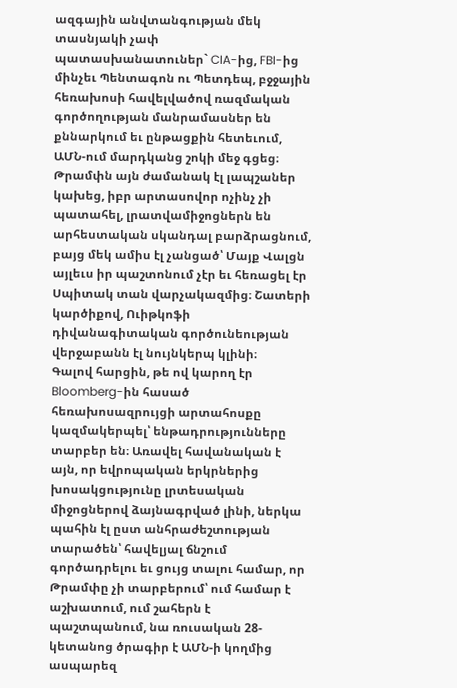ազգային անվտանգության մեկ տասնյակի չափ պատասխանատուներ` CIA-ից, FBI-ից մինչեւ Պենտագոն ու Պետդեպ, բջջային հեռախոսի հավելվածով ռազմական գործողության մանրամասներ են քննարկում եւ ընթացքին հետեւում, ԱՄՆ-ում մարդկանց շոկի մեջ գցեց։ Թրամփն այն ժամանակ էլ լապշաներ կախեց, իբր արտասովոր ոչինչ չի պատահել, լրատվամիջոցներն են արհեստական սկանդալ բարձրացնում, բայց մեկ ամիս էլ չանցած՝ Մայք Վալցն այլեւս իր պաշտոնում չէր եւ հեռացել էր Սպիտակ տան վարչակազմից։ Շատերի կարծիքով, Ուիթկոֆի դիվանագիտական գործունեության վերջաբանն էլ նույնկերպ կլինի։
Գալով հարցին, թե ով կարող էր Bloomberg-ին հասած հեռախոսազրույցի արտահոսքը կազմակերպել՝ ենթադրությունները տարբեր են։ Առավել հավանական է այն, որ եվրոպական երկրներից խոսակցությունը լրտեսական միջոցներով ձայնագրված լինի, ներկա պահին էլ ըստ անհրաժեշտության տարածեն՝ հավելյալ ճնշում գործադրելու եւ ցույց տալու համար, որ Թրամփը չի տարբերում՝ ում համար է աշխատում, ում շահերն է պաշտպանում, նա ռուսական 28-կետանոց ծրագիր է ԱՄՆ-ի կողմից ասպարեզ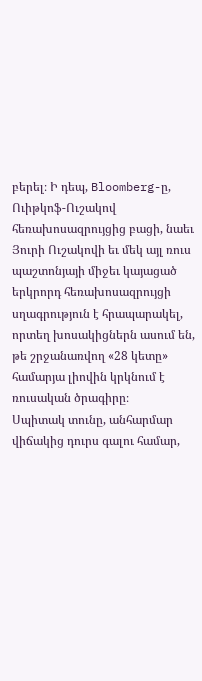բերել։ Ի դեպ, Bloomberg-ը, Ուիթկոֆ-Ուշակով հեռախոսազրույցից բացի, նաեւ Յուրի Ուշակովի եւ մեկ այլ ռուս պաշտոնյայի միջեւ կայացած երկրորդ հեռախոսազրույցի սղագրություն է հրապարակել, որտեղ խոսակիցներն ասում են, թե շրջանառվող «28 կետը» համարյա լիովին կրկնում է ռուսական ծրագիրը։
Սպիտակ տունը, անհարմար վիճակից դուրս գալու համար,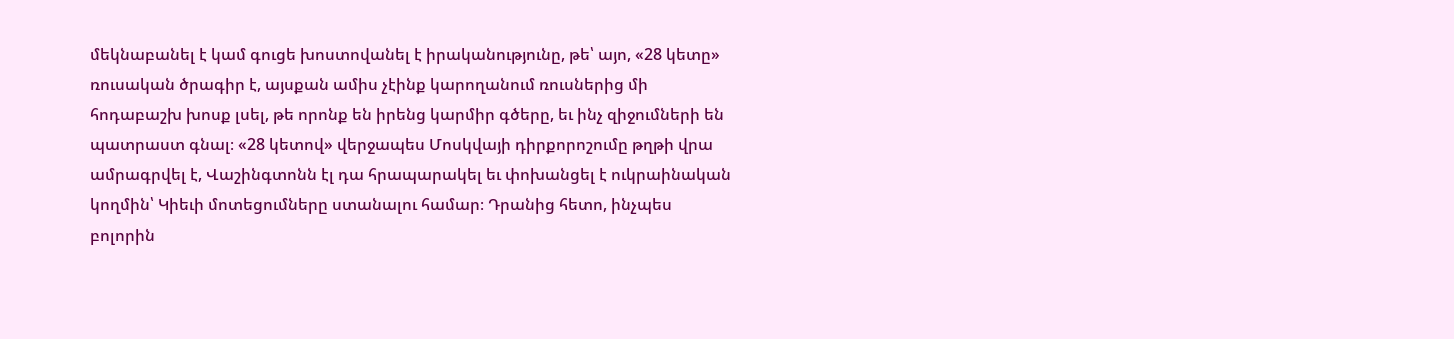մեկնաբանել է կամ գուցե խոստովանել է իրականությունը, թե՝ այո, «28 կետը» ռուսական ծրագիր է, այսքան ամիս չէինք կարողանում ռուսներից մի հոդաբաշխ խոսք լսել, թե որոնք են իրենց կարմիր գծերը, եւ ինչ զիջումների են պատրաստ գնալ։ «28 կետով» վերջապես Մոսկվայի դիրքորոշումը թղթի վրա ամրագրվել է, Վաշինգտոնն էլ դա հրապարակել եւ փոխանցել է ուկրաինական կողմին՝ Կիեւի մոտեցումները ստանալու համար։ Դրանից հետո, ինչպես բոլորին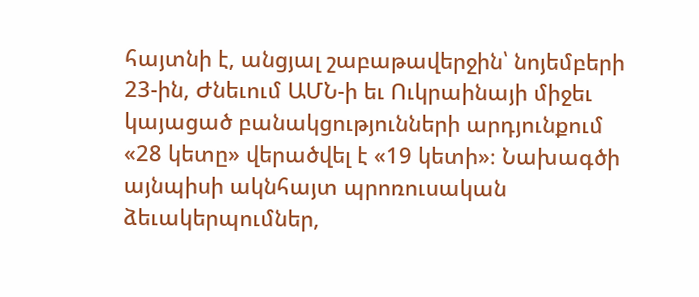հայտնի է, անցյալ շաբաթավերջին՝ նոյեմբերի 23-ին, Ժնեւում ԱՄՆ-ի եւ Ուկրաինայի միջեւ կայացած բանակցությունների արդյունքում «28 կետը» վերածվել է «19 կետի»։ Նախագծի այնպիսի ակնհայտ պրոռուսական ձեւակերպումներ,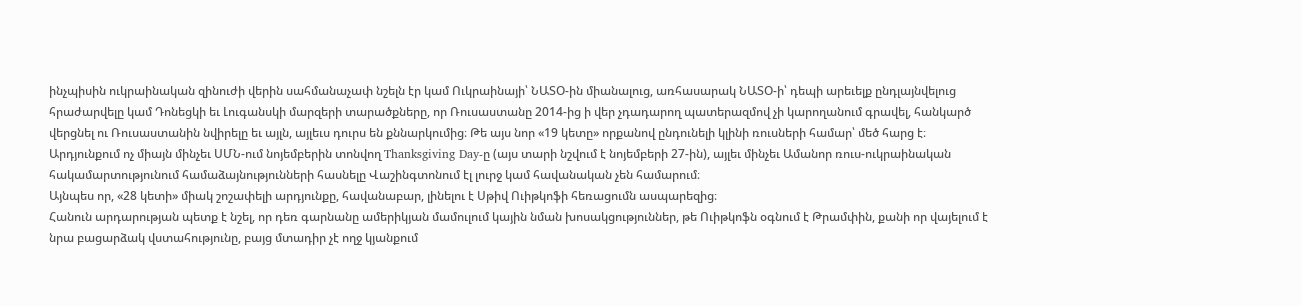ինչպիսին ուկրաինական զինուժի վերին սահմանաչափ նշելն էր կամ Ուկրաինայի՝ ՆԱՏՕ-ին միանալուց, առհասարակ ՆԱՏՕ-ի՝ դեպի արեւելք ընդլայնվելուց հրաժարվելը կամ Դոնեցկի եւ Լուգանսկի մարզերի տարածքները, որ Ռուսաստանը 2014-ից ի վեր չդադարող պատերազմով չի կարողանում գրավել, հանկարծ վերցնել ու Ռուսաստանին նվիրելը եւ այլն, այլեւս դուրս են քննարկումից։ Թե այս նոր «19 կետը» որքանով ընդունելի կլինի ռուսների համար՝ մեծ հարց է։ Արդյունքում ոչ միայն մինչեւ ՍՄՆ-ում նոյեմբերին տոնվող Thanksgiving Day-ը (այս տարի նշվում է նոյեմբերի 27-ին), այլեւ մինչեւ Ամանոր ռուս-ուկրաինական հակամարտությունում համաձայնությունների հասնելը Վաշինգտոնում էլ լուրջ կամ հավանական չեն համարում։
Այնպես որ, «28 կետի» միակ շոշափելի արդյունքը, հավանաբար, լինելու է Սթիվ Ուիթկոֆի հեռացումն ասպարեզից։
Հանուն արդարության պետք է նշել, որ դեռ գարնանը ամերիկյան մամուլում կային նման խոսակցություններ, թե Ուիթկոֆն օգնում է Թրամփին, քանի որ վայելում է նրա բացարձակ վստահությունը, բայց մտադիր չէ ողջ կյանքում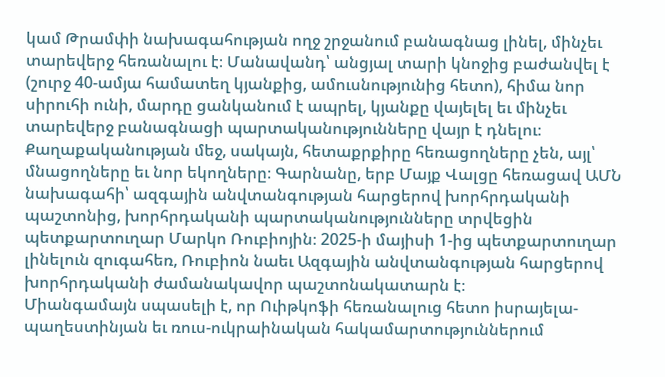կամ Թրամփի նախագահության ողջ շրջանում բանագնաց լինել, մինչեւ տարեվերջ հեռանալու է։ Մանավանդ՝ անցյալ տարի կնոջից բաժանվել է (շուրջ 40-ամյա համատեղ կյանքից, ամուսնությունից հետո), հիմա նոր սիրուհի ունի, մարդը ցանկանում է ապրել, կյանքը վայելել եւ մինչեւ տարեվերջ բանագնացի պարտականությունները վայր է դնելու։
Քաղաքականության մեջ, սակայն, հետաքրքիրը հեռացողները չեն, այլ՝ մնացողները եւ նոր եկողները։ Գարնանը, երբ Մայք Վալցը հեռացավ ԱՄՆ նախագահի՝ ազգային անվտանգության հարցերով խորհրդականի պաշտոնից, խորհրդականի պարտականությունները տրվեցին պետքարտուղար Մարկո Ռուբիոյին։ 2025-ի մայիսի 1-ից պետքարտուղար լինելուն զուգահեռ, Ռուբիոն նաեւ Ազգային անվտանգության հարցերով խորհրդականի ժամանակավոր պաշտոնակատարն է։
Միանգամայն սպասելի է, որ Ուիթկոֆի հեռանալուց հետո իսրայելա-պաղեստինյան եւ ռուս-ուկրաինական հակամարտություններում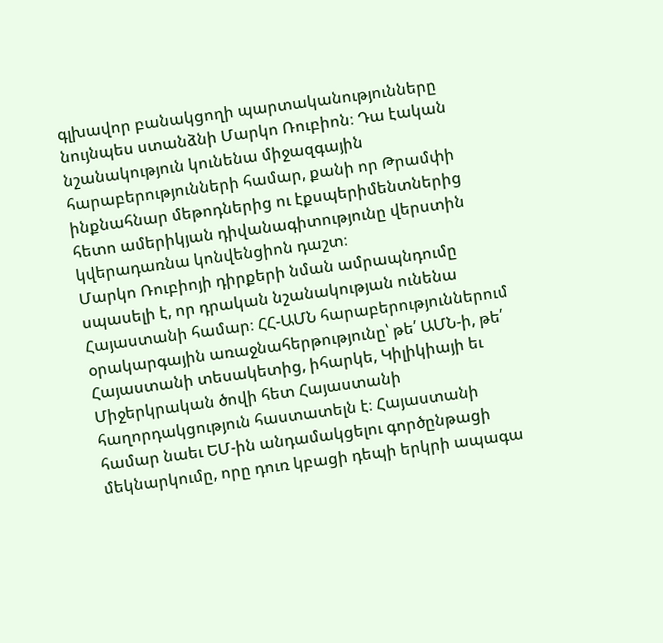գլխավոր բանակցողի պարտականությունները նույնպես ստանձնի Մարկո Ռուբիոն։ Դա էական նշանակություն կունենա միջազգային հարաբերությունների համար, քանի որ Թրամփի ինքնահնար մեթոդներից ու էքսպերիմենտներից հետո ամերիկյան դիվանագիտությունը վերստին կվերադառնա կոնվենցիոն դաշտ։
Մարկո Ռուբիոյի դիրքերի նման ամրապնդումը սպասելի է, որ դրական նշանակության ունենա Հայաստանի համար։ ՀՀ-ԱՄՆ հարաբերություններում օրակարգային առաջնահերթությունը՝ թե՛ ԱՄՆ-ի, թե՛ Հայաստանի տեսակետից, իհարկե, Կիլիկիայի եւ Միջերկրական ծովի հետ Հայաստանի հաղորդակցություն հաստատելն է։ Հայաստանի համար նաեւ ԵՄ-ին անդամակցելու գործընթացի մեկնարկումը, որը դուռ կբացի դեպի երկրի ապագա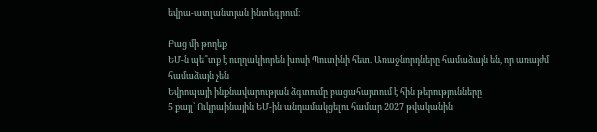եվրա-ատլանտյան ինտեգրում։

Բաց մի թողեք
ԵՄ-ն պե՞տք է ուղղակիորեն խոսի Պուտինի հետ. Առաջնորդները համաձայն են, որ առայժմ համաձայն չեն
Եվրոպայի ինքնավարության ձգտումը բացահայտում է հին թերությունները
5 քայլ՝ Ուկրաինային ԵՄ-ին անդամակցելու համար 2027 թվականին